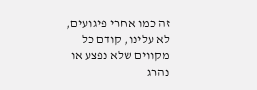זה כמו אחרי פיגועים, לא עלינו, קודם כל מקווים שלא נפצע או נהרג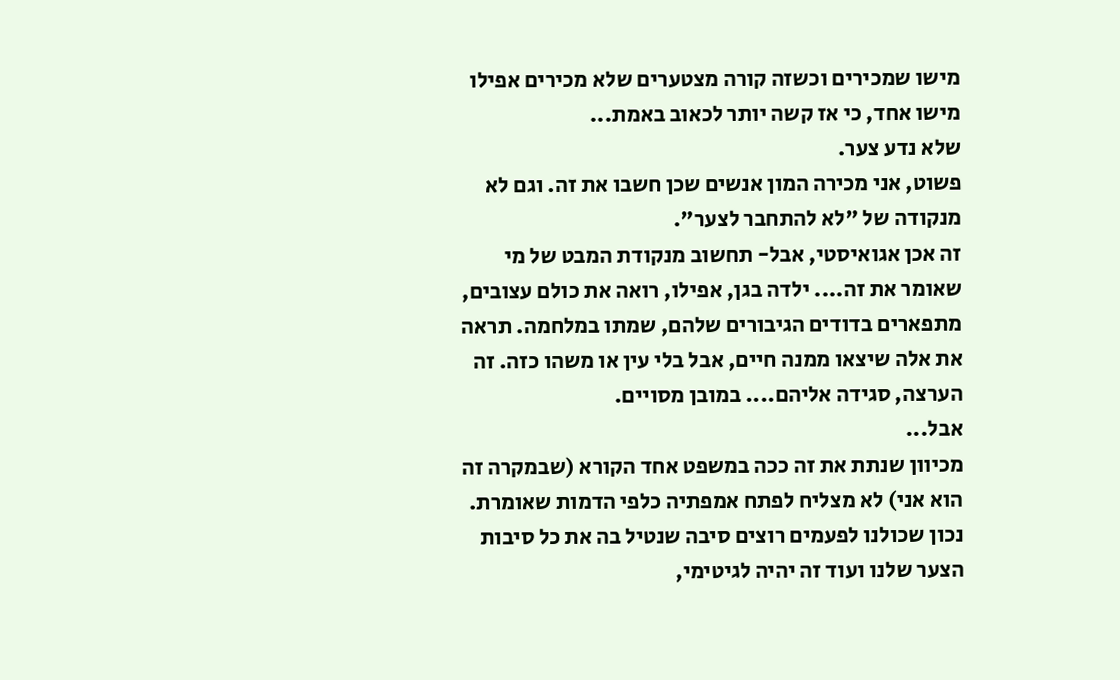מישו שמכירים וכשזה קורה מצטערים שלא מכירים אפילו מישו אחד, כי אז קשה יותר לכאוב באמת...
שלא נדע צער.
פשוט, אני מכירה המון אנשים שכן חשבו את זה. וגם לא מנקודה של "לא להתחבר לצער".
זה אכן אגואיסטי, אבל- תחשוב מנקודת המבט של מי שאומר את זה.... ילדה בגן, אפילו, רואה את כולם עצובים, מתפארים בדודים הגיבורים שלהם, שמתו במלחמה. תראה את אלה שיצאו ממנה חיים, אבל בלי עין או משהו כזה. זה הערצה, סגידה אליהם.... במובן מסויים.
אבל...
מכיוון שנתת את זה ככה במשפט אחד הקורא (שבמקרה זה הוא אני) לא מצליח לפתח אמפתיה כלפי הדמות שאומרת.
נכון שכולנו לפעמים רוצים סיבה שנטיל בה את כל סיבות הצער שלנו ועוד זה יהיה לגיטימי,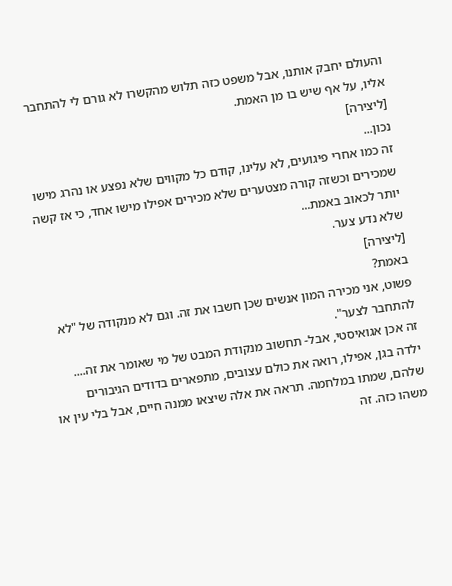והעולם יחבק אותנו, אבל משפט כזה תלוש מהקשרו לא גורם לי להתחבר אליו, על אף שיש בו מן האמת.
[ליצירה]
נכון...
זה כמו אחרי פיגועים, לא עלינו, קודם כל מקווים שלא נפצע או נהרג מישו שמכירים וכשזה קורה מצטערים שלא מכירים אפילו מישו אחד, כי אז קשה יותר לכאוב באמת...
שלא נדע צער.
[ליצירה]
באמת?
פשוט, אני מכירה המון אנשים שכן חשבו את זה. וגם לא מנקודה של "לא להתחבר לצער".
זה אכן אגואיסטי, אבל- תחשוב מנקודת המבט של מי שאומר את זה.... ילדה בגן, אפילו, רואה את כולם עצובים, מתפארים בדודים הגיבורים שלהם, שמתו במלחמה. תראה את אלה שיצאו ממנה חיים, אבל בלי עין או משהו כזה. זה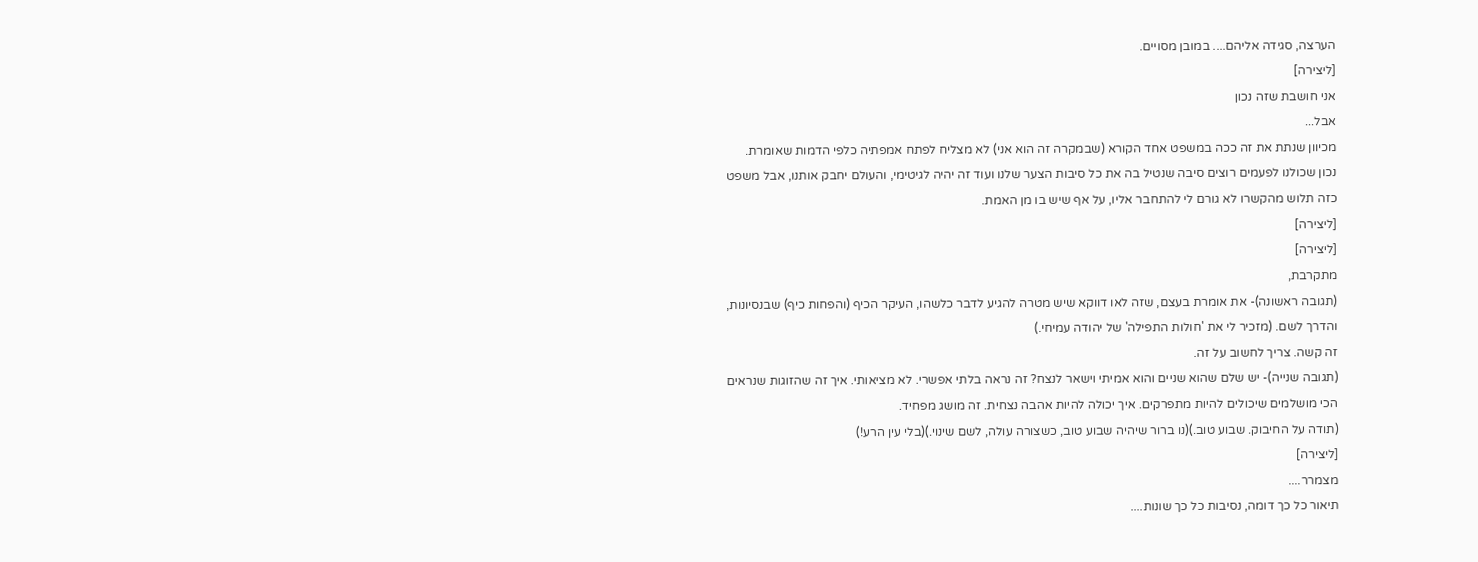הערצה, סגידה אליהם.... במובן מסויים.
[ליצירה]
אני חושבת שזה נכון
אבל...
מכיוון שנתת את זה ככה במשפט אחד הקורא (שבמקרה זה הוא אני) לא מצליח לפתח אמפתיה כלפי הדמות שאומרת.
נכון שכולנו לפעמים רוצים סיבה שנטיל בה את כל סיבות הצער שלנו ועוד זה יהיה לגיטימי, והעולם יחבק אותנו, אבל משפט כזה תלוש מהקשרו לא גורם לי להתחבר אליו, על אף שיש בו מן האמת.
[ליצירה]
[ליצירה]
מתקרבת,
(תגובה ראשונה)- את אומרת בעצם, שזה לאו דווקא שיש מטרה להגיע לדבר כלשהו, העיקר הכיף (והפחות כיף) שבנסיונות, והדרך לשם. (מזכיר לי את 'חולות התפילה' של יהודה עמיחי.)
זה קשה. צריך לחשוב על זה.
(תגובה שנייה)- יש שלם שהוא שניים והוא אמיתי וישאר לנצח? זה נראה בלתי אפשרי. לא מציאותי. איך זה שהזוגות שנראים הכי מושלמים שיכולים להיות מתפרקים. איך יכולה להיות אהבה נצחית. זה מושג מפחיד.
(תודה על החיבוק. שבוע טוב.)(נו ברור שיהיה שבוע טוב, כשצורה עולה, לשם שינוי.)(בלי עין הרע!)
[ליצירה]
מצמרר....
תיאור כל כך דומה, נסיבות כל כך שונות....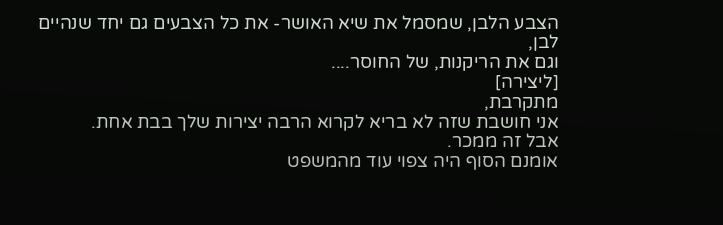הצבע הלבן, שמסמל את שיא האושר- את כל הצבעים גם יחד שנהיים לבן,
וגם את הריקנות, של החוסר....
[ליצירה]
מתקרבת,
אני חושבת שזה לא בריא לקרוא הרבה יצירות שלך בבת אחת.
אבל זה ממכר.
אומנם הסוף היה צפוי עוד מהמשפט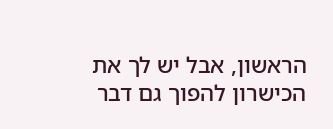הראשון, אבל יש לך את הכישרון להפוך גם דבר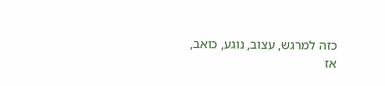כזה למרגש, עצוב, נוגע, כואב,
אז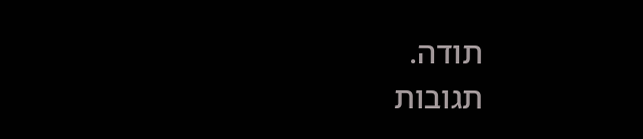תודה.
תגובות